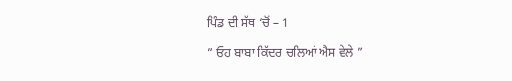ਪਿੰਡ ਦੀ ਸੱਥ ‘ਚੋਂ – 1

” ਓਹ ਬਾਬਾ ਕਿੱਦਰ ਚਲਿਆਂ ਐਸ ਵੇਲੇ ”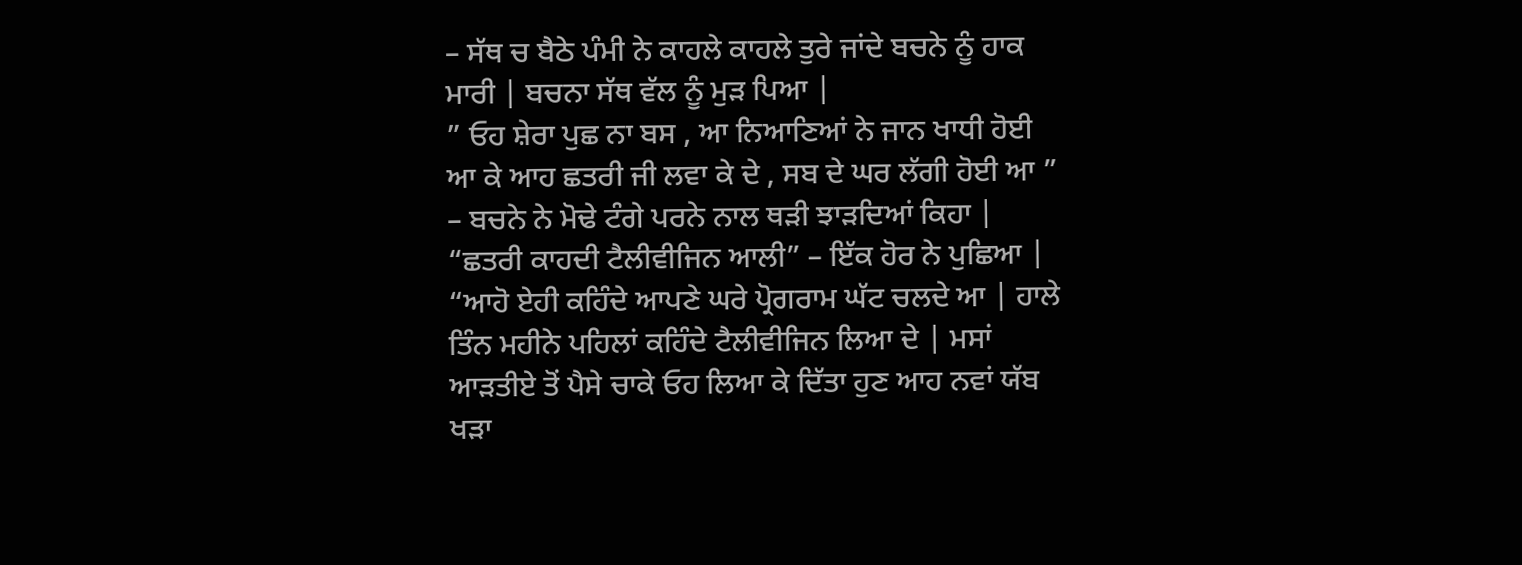– ਸੱਥ ਚ ਬੈਠੇ ਪੰਮੀ ਨੇ ਕਾਹਲੇ ਕਾਹਲੇ ਤੁਰੇ ਜਾਂਦੇ ਬਚਨੇ ਨੂੰ ਹਾਕ ਮਾਰੀ | ਬਚਨਾ ਸੱਥ ਵੱਲ ਨੂੰ ਮੁੜ ਪਿਆ |
” ਓਹ ਸ਼ੇਰਾ ਪੁਛ ਨਾ ਬਸ , ਆ ਨਿਆਣਿਆਂ ਨੇ ਜਾਨ ਖਾਧੀ ਹੋਈ ਆ ਕੇ ਆਹ ਛਤਰੀ ਜੀ ਲਵਾ ਕੇ ਦੇ , ਸਬ ਦੇ ਘਰ ਲੱਗੀ ਹੋਈ ਆ ” – ਬਚਨੇ ਨੇ ਮੋਢੇ ਟੰਗੇ ਪਰਨੇ ਨਾਲ ਥੜੀ ਝਾੜਦਿਆਂ ਕਿਹਾ |
“ਛਤਰੀ ਕਾਹਦੀ ਟੈਲੀਵੀਜਿਨ ਆਲੀ” – ਇੱਕ ਹੋਰ ਨੇ ਪੁਛਿਆ |
“ਆਹੋ ਏਹੀ ਕਹਿੰਦੇ ਆਪਣੇ ਘਰੇ ਪ੍ਰੋਗਰਾਮ ਘੱਟ ਚਲਦੇ ਆ | ਹਾਲੇ ਤਿੰਨ ਮਹੀਨੇ ਪਹਿਲਾਂ ਕਹਿੰਦੇ ਟੈਲੀਵੀਜਿਨ ਲਿਆ ਦੇ | ਮਸਾਂ ਆੜਤੀਏ ਤੋਂ ਪੈਸੇ ਚਾਕੇ ਓਹ ਲਿਆ ਕੇ ਦਿੱਤਾ ਹੁਣ ਆਹ ਨਵਾਂ ਯੱਬ ਖੜਾ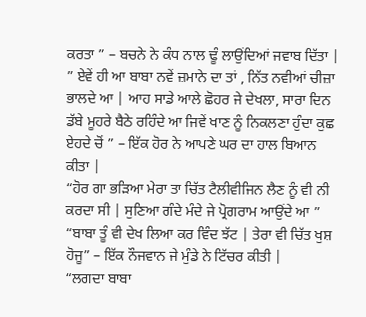ਕਰਤਾ ” – ਬਚਨੇ ਨੇ ਕੰਧ ਨਾਲ ਢੂੰ ਲਾਉਂਦਿਆਂ ਜਵਾਬ ਦਿੱਤਾ |
” ਏਵੇਂ ਹੀ ਆ ਬਾਬਾ ਨਵੇਂ ਜ਼ਮਾਨੇ ਦਾ ਤਾਂ , ਨਿੱਤ ਨਵੀਆਂ ਚੀਜ਼ਾ ਭਾਲਦੇ ਆ | ਆਹ ਸਾਡੇ ਆਲੇ ਛੋਹਰ ਜੇ ਦੇਖਲਾ, ਸਾਰਾ ਦਿਨ ਡੱਬੇ ਮੂਹਰੇ ਬੈਠੇ ਰਹਿੰਦੇ ਆ ਜਿਵੇਂ ਖਾਣ ਨੂੰ ਨਿਕਲਣਾ ਹੁੰਦਾ ਕੁਛ ਏਹਦੇ ਚੋਂ ” – ਇੱਕ ਹੋਰ ਨੇ ਆਪਣੇ ਘਰ ਦਾ ਹਾਲ ਬਿਆਨ ਕੀਤਾ |
“ਹੋਰ ਗਾ ਭੜਿਆ ਮੇਰਾ ਤਾ ਚਿੱਤ ਟੈਲੀਵੀਜਿਨ ਲੈਣ ਨੂੰ ਵੀ ਨੀ ਕਰਦਾ ਸੀ | ਸੁਣਿਆ ਗੰਦੇ ਮੰਦੇ ਜੇ ਪ੍ਰੋਗਰਾਮ ਆਉਂਦੇ ਆ ”
“ਬਾਬਾ ਤੂੰ ਵੀ ਦੇਖ ਲਿਆ ਕਰ ਵਿੰਦ ਝੱਟ | ਤੇਰਾ ਵੀ ਚਿੱਤ ਖੁਸ਼ ਹੋਜੂ” – ਇੱਕ ਨੌਜਵਾਨ ਜੇ ਮੁੰਡੇ ਨੇ ਟਿੱਚਰ ਕੀਤੀ |
“ਲਗਦਾ ਬਾਬਾ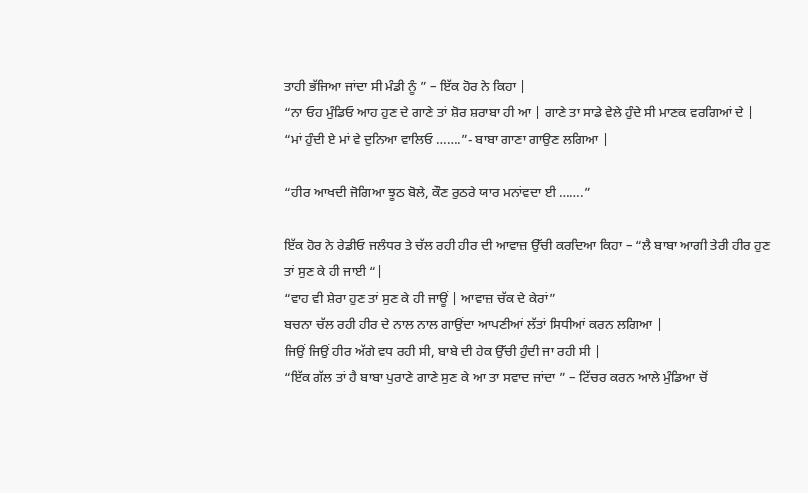ਤਾਹੀ ਭੱਜਿਆ ਜਾਂਦਾ ਸੀ ਮੰਡੀ ਨੂੰ ” – ਇੱਕ ਹੋਰ ਨੇ ਕਿਹਾ |
“ਨਾ ਓਹ ਮੁੰਡਿਓ ਆਹ ਹੁਣ ਦੇ ਗਾਣੇ ਤਾਂ ਸ਼ੋਰ ਸ਼ਰਾਬਾ ਹੀ ਆ | ਗਾਣੇ ਤਾ ਸਾਡੇ ਵੇਲੇ ਹੁੰਦੇ ਸੀ ਮਾਣਕ ਵਰਗਿਆਂ ਦੇ |
“ਮਾਂ ਹੁੰਦੀ ਏ ਮਾਂ ਵੇ ਦੁਨਿਆ ਵਾਲਿਓ …….”- ਬਾਬਾ ਗਾਣਾ ਗਾਉਣ ਲਗਿਆ |

“ਹੀਰ ਆਖਦੀ ਜੋਗਿਆ ਝੂਠ ਬੋਲੇ, ਕੌਣ ਰੁਠਰੇ ਯਾਰ ਮਨਾਂਵਦਾ ਈ …….”

ਇੱਕ ਹੋਰ ਨੇ ਰੇਡੀਓ ਜਲੰਧਰ ਤੇ ਚੱਲ ਰਹੀ ਹੀਰ ਦੀ ਆਵਾਜ਼ ਉੱਚੀ ਕਰਦਿਆ ਕਿਹਾ – “ਲੈ ਬਾਬਾ ਆਗੀ ਤੇਰੀ ਹੀਰ ਹੁਣ ਤਾਂ ਸੁਣ ਕੇ ਹੀ ਜਾਈ “|
“ਵਾਹ ਵੀ ਸ਼ੇਰਾ ਹੁਣ ਤਾਂ ਸੁਣ ਕੇ ਹੀ ਜਾਊਂ | ਆਵਾਜ਼ ਚੱਕ ਦੇ ਕੇਰਾਂ”
ਬਚਨਾ ਚੱਲ ਰਹੀ ਹੀਰ ਦੇ ਨਾਲ ਨਾਲ ਗਾਉਂਦਾ ਆਪਣੀਆਂ ਲੱਤਾਂ ਸਿਧੀਆਂ ਕਰਨ ਲਗਿਆ |
ਜਿਉਂ ਜਿਉਂ ਹੀਰ ਅੱਗੇ ਵਧ ਰਹੀ ਸੀ, ਬਾਬੇ ਦੀ ਹੇਕ ਉੱਚੀ ਹੁੰਦੀ ਜਾ ਰਹੀ ਸੀ |
“ਇੱਕ ਗੱਲ ਤਾਂ ਹੈ ਬਾਬਾ ਪੁਰਾਣੇ ਗਾਣੇ ਸੁਣ ਕੇ ਆ ਤਾ ਸਵਾਦ ਜਾਂਦਾ ” – ਟਿੱਚਰ ਕਰਨ ਆਲੇ ਮੁੰਡਿਆ ਚੋਂ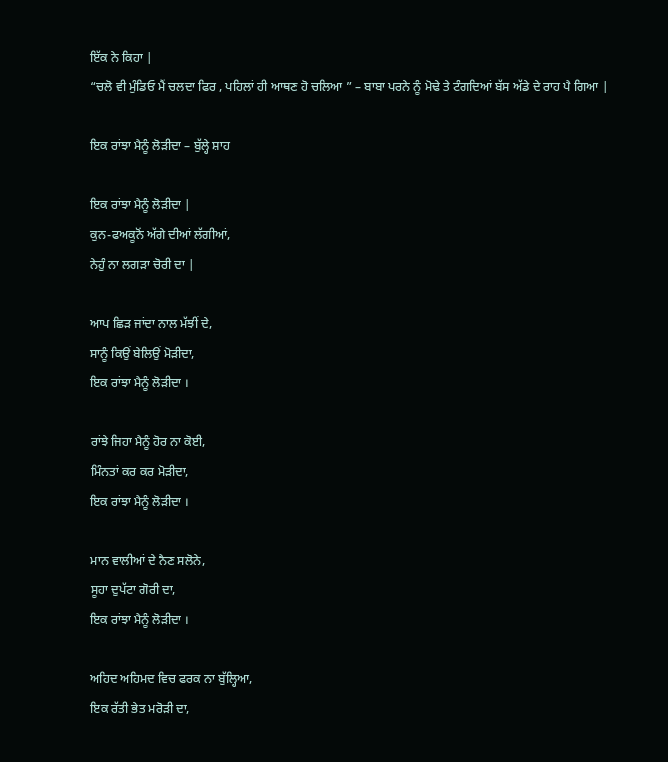ਇੱਕ ਨੇ ਕਿਹਾ |
“ਚਲੋ ਵੀ ਮੁੰਡਿਓ ਮੈਂ ਚਲਦਾ ਫਿਰ , ਪਹਿਲਾਂ ਹੀ ਆਥਣ ਹੋ ਚਲਿਆ ” – ਬਾਬਾ ਪਰਨੇ ਨੂੰ ਮੋਢੇ ਤੇ ਟੰਗਦਿਆਂ ਬੱਸ ਅੱਡੇ ਦੇ ਰਾਹ ਪੈ ਗਿਆ |

ਇਕ ਰਾਂਝਾ ਮੈਨੂੰ ਲੋੜੀਦਾ – ਬੁੱਲ੍ਹੇ ਸ਼ਾਹ

ਇਕ ਰਾਂਝਾ ਮੈਨੂੰ ਲੋੜੀਦਾ |
ਕੁਨ-ਫਅਕੂਨੋਂ ਅੱਗੇ ਦੀਆਂ ਲੱਗੀਆਂ,
ਨੇਹੁੰ ਨਾ ਲਗੜਾ ਚੋਰੀ ਦਾ |

ਆਪ ਛਿੜ ਜਾਂਦਾ ਨਾਲ ਮੱਝੀਂ ਦੇ,
ਸਾਨੂੰ ਕਿਉਂ ਬੇਲਿਉਂ ਮੋੜੀਦਾ,
ਇਕ ਰਾਂਝਾ ਮੈਨੂੰ ਲੋੜੀਦਾ ।

ਰਾਂਝੇ ਜਿਹਾ ਮੈਨੂੰ ਹੋਰ ਨਾ ਕੋਈ,
ਮਿੰਨਤਾਂ ਕਰ ਕਰ ਮੋੜੀਦਾ,
ਇਕ ਰਾਂਝਾ ਮੈਨੂੰ ਲੋੜੀਦਾ ।

ਮਾਨ ਵਾਲੀਆਂ ਦੇ ਨੈਣ ਸਲੋਨੇ,
ਸੂਹਾ ਦੁਪੱਟਾ ਗੋਰੀ ਦਾ,
ਇਕ ਰਾਂਝਾ ਮੈਨੂੰ ਲੋੜੀਦਾ ।

ਅਹਿਦ ਅਹਿਮਦ ਵਿਚ ਫਰਕ ਨਾ ਬੁੱਲ੍ਹਿਆ,
ਇਕ ਰੱਤੀ ਭੇਤ ਮਰੋੜੀ ਦਾ,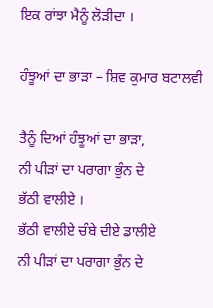ਇਕ ਰਾਂਝਾ ਮੈਨੂੰ ਲੋੜੀਦਾ ।

ਹੰਝੂਆਂ ਦਾ ਭਾੜਾ – ਸ਼ਿਵ ਕੁਮਾਰ ਬਟਾਲਵੀ

ਤੈਨੂੰ ਦਿਆਂ ਹੰਝੂਆਂ ਦਾ ਭਾੜਾ,
ਨੀ ਪੀੜਾਂ ਦਾ ਪਰਾਗਾ ਭੁੰਨ ਦੇ
ਭੱਠੀ ਵਾਲੀਏ ।
ਭੱਠੀ ਵਾਲੀਏ ਚੰਬੇ ਦੀਏ ਡਾਲੀਏ
ਨੀ ਪੀੜਾਂ ਦਾ ਪਰਾਗਾ ਭੁੰਨ ਦੇ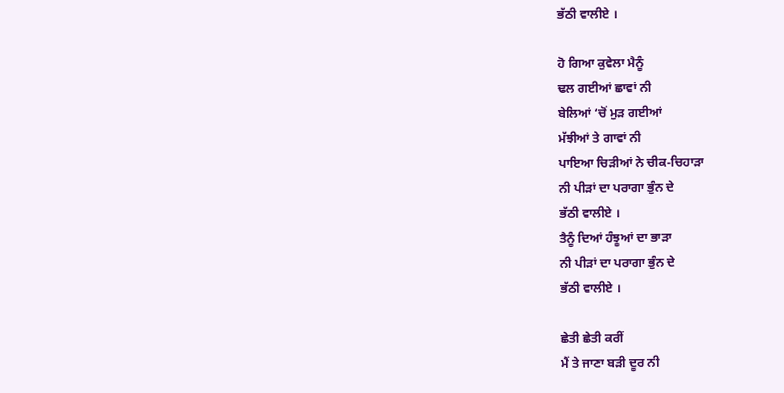ਭੱਠੀ ਵਾਲੀਏ ।

ਹੋ ਗਿਆ ਕੁਵੇਲਾ ਮੈਨੂੰ
ਢਲ ਗਈਆਂ ਛਾਵਾਂ ਨੀ
ਬੇਲਿਆਂ ‘ਚੋਂ ਮੁੜ ਗਈਆਂ
ਮੱਝੀਆਂ ਤੇ ਗਾਵਾਂ ਨੀ
ਪਾਇਆ ਚਿੜੀਆਂ ਨੇ ਚੀਕ-ਚਿਹਾੜਾ
ਨੀ ਪੀੜਾਂ ਦਾ ਪਰਾਗਾ ਭੁੰਨ ਦੇ
ਭੱਠੀ ਵਾਲੀਏ ।
ਤੈਨੂੰ ਦਿਆਂ ਹੰਝੂਆਂ ਦਾ ਭਾੜਾ
ਨੀ ਪੀੜਾਂ ਦਾ ਪਰਾਗਾ ਭੁੰਨ ਦੇ
ਭੱਠੀ ਵਾਲੀਏ ।

ਛੇਤੀ ਛੇਤੀ ਕਰੀਂ
ਮੈਂ ਤੇ ਜਾਣਾ ਬੜੀ ਦੂਰ ਨੀ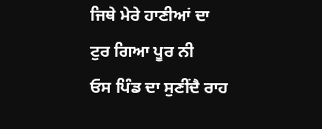ਜਿਥੇ ਮੇਰੇ ਹਾਣੀਆਂ ਦਾ
ਟੁਰ ਗਿਆ ਪੂਰ ਨੀ
ਓਸ ਪਿੰਡ ਦਾ ਸੁਣੀਂਦੈ ਰਾਹ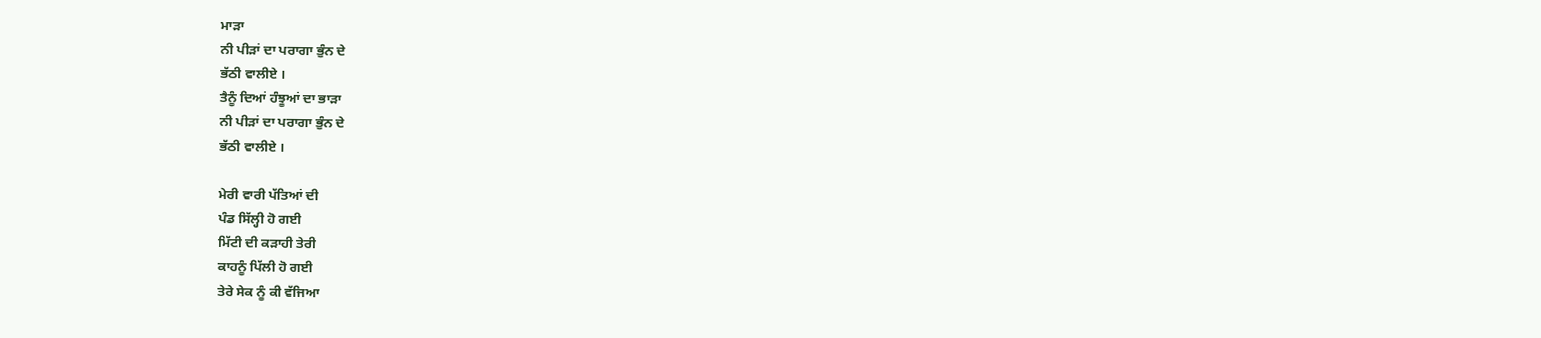ਮਾੜਾ
ਨੀ ਪੀੜਾਂ ਦਾ ਪਰਾਗਾ ਭੁੰਨ ਦੇ
ਭੱਠੀ ਵਾਲੀਏ ।
ਤੈਨੂੰ ਦਿਆਂ ਹੰਝੂਆਂ ਦਾ ਭਾੜਾ
ਨੀ ਪੀੜਾਂ ਦਾ ਪਰਾਗਾ ਭੁੰਨ ਦੇ
ਭੱਠੀ ਵਾਲੀਏ ।

ਮੇਰੀ ਵਾਰੀ ਪੱਤਿਆਂ ਦੀ
ਪੰਡ ਸਿੱਲ੍ਹੀ ਹੋ ਗਈ
ਮਿੱਟੀ ਦੀ ਕੜਾਹੀ ਤੇਰੀ
ਕਾਹਨੂੰ ਪਿੱਲੀ ਹੋ ਗਈ
ਤੇਰੇ ਸੇਕ ਨੂੰ ਕੀ ਵੱਜਿਆ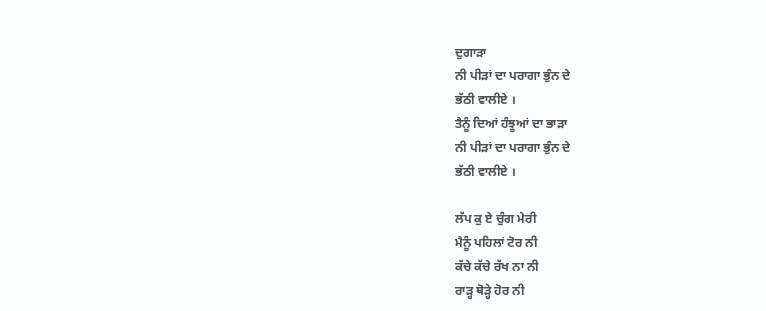ਦੁਗਾੜਾ
ਨੀ ਪੀੜਾਂ ਦਾ ਪਰਾਗਾ ਭੁੰਨ ਦੇ
ਭੱਠੀ ਵਾਲੀਏ ।
ਤੈਨੂੰ ਦਿਆਂ ਹੰਝੂਆਂ ਦਾ ਭਾੜਾ
ਨੀ ਪੀੜਾਂ ਦਾ ਪਰਾਗਾ ਭੁੰਨ ਦੇ
ਭੱਠੀ ਵਾਲੀਏ ।

ਲੱਪ ਕੁ ਏ ਚੁੰਗ ਮੇਰੀ
ਮੈਨੂੰ ਪਹਿਲਾਂ ਟੋਰ ਨੀ
ਕੱਚੇ ਕੱਚੇ ਰੱਖ ਨਾ ਨੀ
ਰਾੜ੍ਹ ਥੋੜ੍ਹੇ ਹੋਰ ਨੀ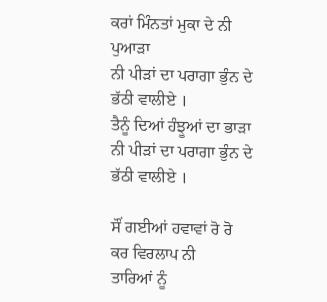ਕਰਾਂ ਮਿੰਨਤਾਂ ਮੁਕਾ ਦੇ ਨੀ ਪੁਆੜਾ
ਨੀ ਪੀੜਾਂ ਦਾ ਪਰਾਗਾ ਭੁੰਨ ਦੇ
ਭੱਠੀ ਵਾਲੀਏ ।
ਤੈਨੂੰ ਦਿਆਂ ਹੰਝੂਆਂ ਦਾ ਭਾੜਾ
ਨੀ ਪੀੜਾਂ ਦਾ ਪਰਾਗਾ ਭੁੰਨ ਦੇ
ਭੱਠੀ ਵਾਲੀਏ ।

ਸੌਂ ਗਈਆਂ ਹਵਾਵਾਂ ਰੋ ਰੋ
ਕਰ ਵਿਰਲਾਪ ਨੀ
ਤਾਰਿਆਂ ਨੂੰ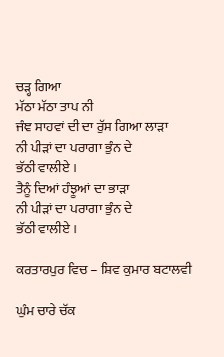ਚੜ੍ਹ ਗਿਆ
ਮੱਠਾ ਮੱਠਾ ਤਾਪ ਨੀ
ਜੰਞ ਸਾਹਵਾਂ ਦੀ ਦਾ ਰੁੱਸ ਗਿਆ ਲਾੜਾ
ਨੀ ਪੀੜਾਂ ਦਾ ਪਰਾਗਾ ਭੁੰਨ ਦੇ
ਭੱਠੀ ਵਾਲੀਏ ।
ਤੈਨੂੰ ਦਿਆਂ ਹੰਝੂਆਂ ਦਾ ਭਾੜਾ
ਨੀ ਪੀੜਾਂ ਦਾ ਪਰਾਗਾ ਭੁੰਨ ਦੇ
ਭੱਠੀ ਵਾਲੀਏ ।

ਕਰਤਾਰਪੁਰ ਵਿਚ – ਸ਼ਿਵ ਕੁਮਾਰ ਬਟਾਲਵੀ

ਘੁੰਮ ਚਾਰੇ ਚੱਕ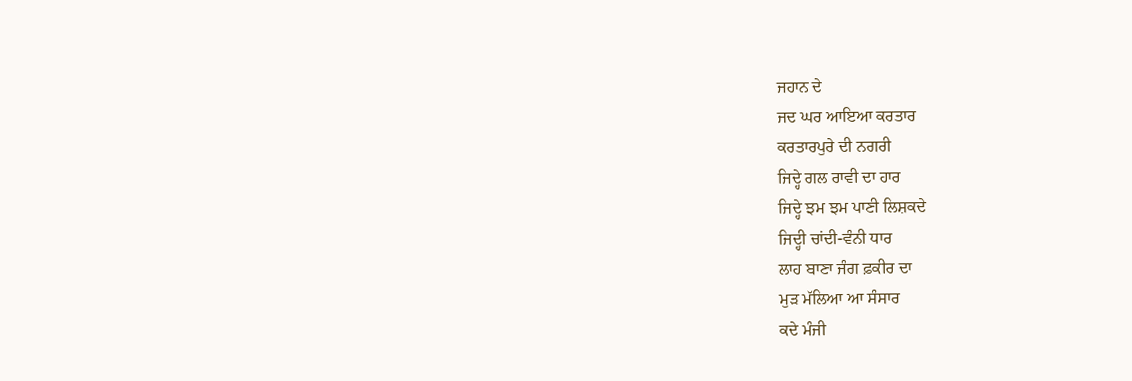ਜਹਾਨ ਦੇ
ਜਦ ਘਰ ਆਇਆ ਕਰਤਾਰ
ਕਰਤਾਰਪੁਰੇ ਦੀ ਨਗਰੀ
ਜਿਦ੍ਹੇ ਗਲ ਰਾਵੀ ਦਾ ਹਾਰ
ਜਿਦ੍ਹੇ ਝਮ ਝਮ ਪਾਣੀ ਲਿਸ਼ਕਦੇ
ਜਿਦ੍ਹੀ ਚਾਂਦੀ-ਵੰਨੀ ਧਾਰ
ਲਾਹ ਬਾਣਾ ਜੰਗ ਫ਼ਕੀਰ ਦਾ
ਮੁੜ ਮੱਲਿਆ ਆ ਸੰਸਾਰ
ਕਦੇ ਮੰਜੀ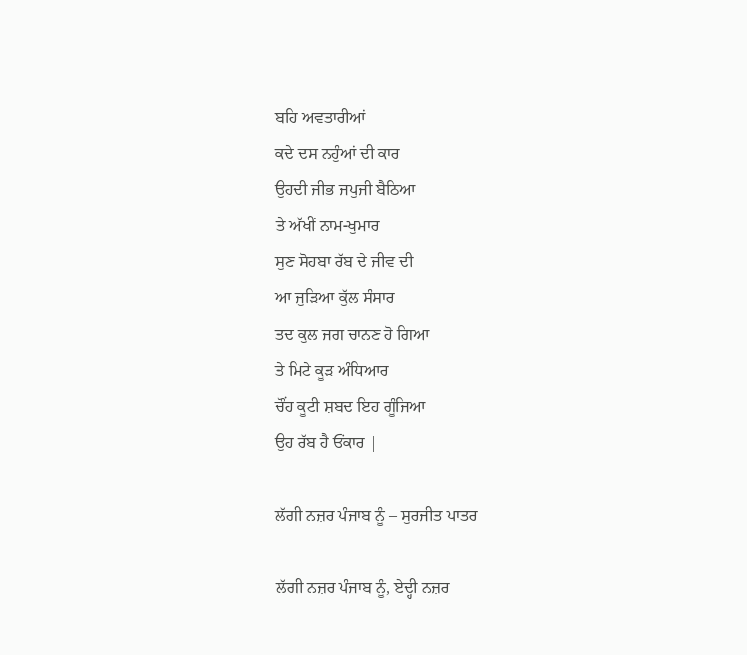ਬਹਿ ਅਵਤਾਰੀਆਂ
ਕਦੇ ਦਸ ਨਹੁੰਆਂ ਦੀ ਕਾਰ
ਉਹਦੀ ਜੀਭ ਜਪੁਜੀ ਬੈਠਿਆ
ਤੇ ਅੱਖੀਂ ਨਾਮ-ਖੁਮਾਰ
ਸੁਣ ਸੋਹਬਾ ਰੱਬ ਦੇ ਜੀਵ ਦੀ
ਆ ਜੁੜਿਆ ਕੁੱਲ ਸੰਸਾਰ
ਤਦ ਕੁਲ ਜਗ ਚਾਨਣ ਹੋ ਗਿਆ
ਤੇ ਮਿਟੇ ਕੂੜ ਅੰਧਿਆਰ
ਚੌਂਹ ਕੂਟੀ ਸ਼ਬਦ ਇਹ ਗੂੰਜਿਆ
ਉਹ ਰੱਬ ਹੈ ਓਂਕਾਰ |

ਲੱਗੀ ਨਜ਼ਰ ਪੰਜਾਬ ਨੂੰ – ਸੁਰਜੀਤ ਪਾਤਰ

ਲੱਗੀ ਨਜ਼ਰ ਪੰਜਾਬ ਨੂੰ, ਏਦ੍ਹੀ ਨਜ਼ਰ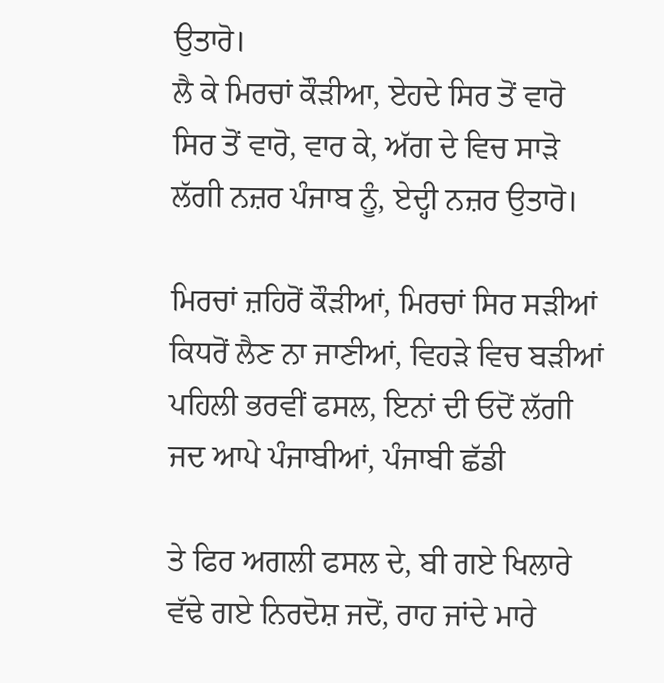ਉਤਾਰੋ।
ਲੈ ਕੇ ਮਿਰਚਾਂ ਕੌੜੀਆ, ਏਹਦੇ ਸਿਰ ਤੋਂ ਵਾਰੋ
ਸਿਰ ਤੋਂ ਵਾਰੋ, ਵਾਰ ਕੇ, ਅੱਗ ਦੇ ਵਿਚ ਸਾੜੋ
ਲੱਗੀ ਨਜ਼ਰ ਪੰਜਾਬ ਨੂੰ, ਏਦ੍ਹੀ ਨਜ਼ਰ ਉਤਾਰੋ।

ਮਿਰਚਾਂ ਜ਼ਹਿਰੋਂ ਕੌੜੀਆਂ, ਮਿਰਚਾਂ ਸਿਰ ਸੜੀਆਂ
ਕਿਧਰੋਂ ਲੈਣ ਨਾ ਜਾਣੀਆਂ, ਵਿਹੜੇ ਵਿਚ ਬੜੀਆਂ
ਪਹਿਲੀ ਭਰਵੀਂ ਫਸਲ, ਇਨਾਂ ਦੀ ਓਦੋਂ ਲੱਗੀ
ਜਦ ਆਪੇ ਪੰਜਾਬੀਆਂ, ਪੰਜਾਬੀ ਛੱਡੀ

ਤੇ ਫਿਰ ਅਗਲੀ ਫਸਲ ਦੇ, ਬੀ ਗਏ ਖਿਲਾਰੇ
ਵੱਢੇ ਗਏ ਨਿਰਦੋਸ਼ ਜਦੋਂ, ਰਾਹ ਜਾਂਦੇ ਮਾਰੇ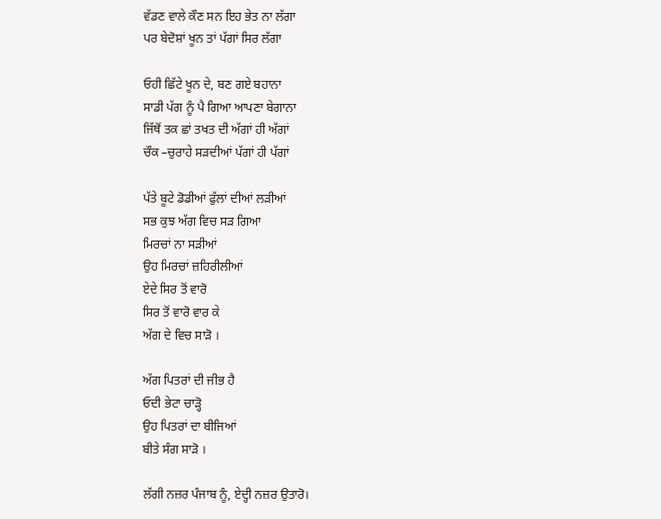ਵੱਡਣ ਵਾਲੇ ਕੌਣ ਸਨ ਇਹ ਭੇਤ ਨਾ ਲੱਗਾ
ਪਰ ਬੇਦੋਸ਼ਾਂ ਖੂਨ ਤਾਂ ਪੱਗਾਂ ਸਿਰ ਲੱਗਾ

ਓਹੀ ਛਿੱਟੇ ਖੂਨ ਦੇ, ਬਣ ਗਏ ਬਹਾਨਾ
ਸਾਡੀ ਪੱਗ ਨੂੰ ਪੈ ਗਿਆ ਆਪਣਾ ਬੇਗਾਨਾ
ਜਿੱਥੋਂ ਤਕ ਛਾਂ ਤਖਤ ਦੀ ਅੱਗਾਂ ਹੀ ਅੱਗਾਂ
ਚੌਕ –ਚੁਰਾਹੇ ਸੜਦੀਆਂ ਪੱਗਾਂ ਹੀ ਪੱਗਾਂ

ਪੱਤੇ ਬੂਟੇ ਡੋਡੀਆਂ ਫੁੱਲਾਂ ਦੀਆਂ ਲੜੀਆਂ
ਸਭ ਕੁਝ ਅੱਗ ਵਿਚ ਸੜ ਗਿਆ
ਮਿਰਚਾਂ ਨਾ ਸੜੀਆਂ
ਉਹ ਮਿਰਚਾਂ ਜ਼ਹਿਰੀਲੀਆਂ
ਏਦੇ ਸਿਰ ਤੋਂ ਵਾਰੋ
ਸਿਰ ਤੋਂ ਵਾਰੋ ਵਾਰ ਕੇ
ਅੱਗ ਦੇ ਵਿਚ ਸਾੜੋ ।

ਅੱਗ ਪਿਤਰਾਂ ਦੀ ਜੀਭ ਹੈ
ਓਦੀ ਭੇਟਾ ਚਾੜ੍ਹੋ
ਉਹ ਪਿਤਰਾਂ ਦਾ ਬੀਜਿਆਂ
ਬੀਤੇ ਸੰਗ ਸਾੜੋ ।

ਲੱਗੀ ਨਜ਼ਰ ਪੰਜਾਬ ਨੂੰ, ਏਦ੍ਹੀ ਨਜ਼ਰ ਉਤਾਰੋ।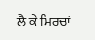ਲੈ ਕੇ ਮਿਰਚਾਂ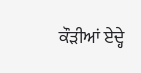ਕੌੜੀਆਂ ਏਦ੍ਹੇ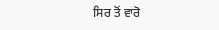ਸਿਰ ਤੋਂ ਵਾਰੋ